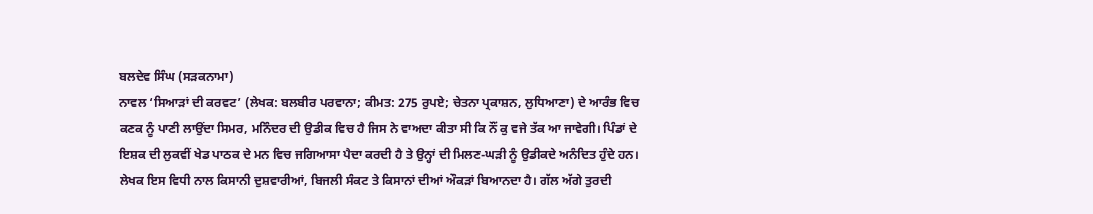ਬਲਦੇਵ ਸਿੰਘ (ਸੜਕਨਾਮਾ)
ਨਾਵਲ ‘ਸਿਆੜਾਂ ਦੀ ਕਰਵਟ’ (ਲੇਖਕ: ਬਲਬੀਰ ਪਰਵਾਨਾ; ਕੀਮਤ: 275 ਰੁਪਏ; ਚੇਤਨਾ ਪ੍ਰਕਾਸ਼ਨ, ਲੁਧਿਆਣਾ) ਦੇ ਆਰੰਭ ਵਿਚ ਕਣਕ ਨੂੰ ਪਾਣੀ ਲਾਉਂਦਾ ਸਿਮਰ, ਮਨਿੰਦਰ ਦੀ ਉਡੀਕ ਵਿਚ ਹੈ ਜਿਸ ਨੇ ਵਾਅਦਾ ਕੀਤਾ ਸੀ ਕਿ ਨੌਂ ਕੁ ਵਜੇ ਤੱਕ ਆ ਜਾਵੇਗੀ। ਪਿੰਡਾਂ ਦੇ ਇਸ਼ਕ ਦੀ ਲੁਕਵੀਂ ਖੇਡ ਪਾਠਕ ਦੇ ਮਨ ਵਿਚ ਜਗਿਆਸਾ ਪੈਦਾ ਕਰਦੀ ਹੈ ਤੇ ਉਨ੍ਹਾਂ ਦੀ ਮਿਲਣ-ਘੜੀ ਨੂੰ ਉਡੀਕਦੇ ਅਨੰਦਿਤ ਹੁੰਦੇ ਹਨ। ਲੇਖਕ ਇਸ ਵਿਧੀ ਨਾਲ ਕਿਸਾਨੀ ਦੁਸ਼ਵਾਰੀਆਂ, ਬਿਜਲੀ ਸੰਕਟ ਤੇ ਕਿਸਾਨਾਂ ਦੀਆਂ ਔਕੜਾਂ ਬਿਆਨਦਾ ਹੈ। ਗੱਲ ਅੱਗੇ ਤੁਰਦੀ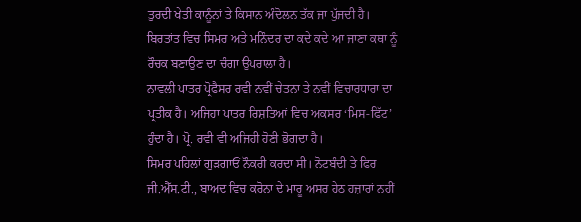ਤੁਰਦੀ ਖੇਤੀ ਕਾਨੂੰਨਾਂ ਤੇ ਕਿਸਾਨ ਅੰਦੋਲਨ ਤੱਕ ਜਾ ਪੁੱਜਦੀ ਹੈ। ਬਿਰਤਾਂਤ ਵਿਚ ਸਿਮਰ ਅਤੇ ਮਨਿੰਦਰ ਦਾ ਕਦੇ ਕਦੇ ਆ ਜਾਣਾ ਕਥਾ ਨੂੰ ਰੌਚਕ ਬਣਾਉਣ ਦਾ ਚੰਗਾ ਉਪਰਾਲਾ ਹੈ।
ਨਾਵਲੀ ਪਾਤਰ ਪ੍ਰੋਫੈਸਰ ਰਵੀ ਨਵੀਂ ਚੇਤਨਾ ਤੇ ਨਵੀਂ ਵਿਚਾਰਧਾਰਾ ਦਾ ਪ੍ਰਤੀਕ ਹੈ। ਅਜਿਹਾ ਪਾਤਰ ਰਿਸ਼ਤਿਆਂ ਵਿਚ ਅਕਸਰ ‘ਮਿਸ-ਫਿੱਟ’ ਹੁੰਦਾ ਹੈ। ਪ੍ਰੋ. ਰਵੀ ਵੀ ਅਜਿਹੀ ਹੋਣੀ ਭੋਗਦਾ ਹੈ।
ਸਿਮਰ ਪਹਿਲਾਂ ਗੁੜਗਾਓਂ ਨੌਕਰੀ ਕਰਦਾ ਸੀ। ਨੋਟਬੰਦੀ ਤੇ ਫਿਰ ਜੀ.ਐੱਸ.ਟੀ., ਬਾਅਦ ਵਿਚ ਕਰੋਨਾ ਦੇ ਮਾਰੂ ਅਸਰ ਹੇਠ ਹਜ਼ਾਰਾਂ ਨਹੀਂ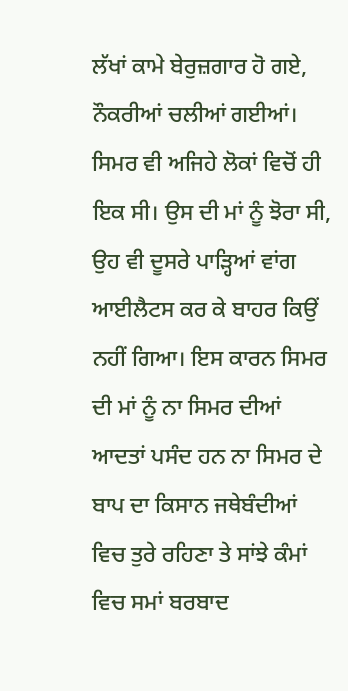ਲੱਖਾਂ ਕਾਮੇ ਬੇਰੁਜ਼ਗਾਰ ਹੋ ਗਏ, ਨੌਕਰੀਆਂ ਚਲੀਆਂ ਗਈਆਂ। ਸਿਮਰ ਵੀ ਅਜਿਹੇ ਲੋਕਾਂ ਵਿਚੋਂ ਹੀ ਇਕ ਸੀ। ਉਸ ਦੀ ਮਾਂ ਨੂੰ ਝੋਰਾ ਸੀ, ਉਹ ਵੀ ਦੂਸਰੇ ਪਾੜ੍ਹਿਆਂ ਵਾਂਗ ਆਈਲੈਟਸ ਕਰ ਕੇ ਬਾਹਰ ਕਿਉਂ ਨਹੀਂ ਗਿਆ। ਇਸ ਕਾਰਨ ਸਿਮਰ ਦੀ ਮਾਂ ਨੂੰ ਨਾ ਸਿਮਰ ਦੀਆਂ ਆਦਤਾਂ ਪਸੰਦ ਹਨ ਨਾ ਸਿਮਰ ਦੇ ਬਾਪ ਦਾ ਕਿਸਾਨ ਜਥੇਬੰਦੀਆਂ ਵਿਚ ਤੁਰੇ ਰਹਿਣਾ ਤੇ ਸਾਂਝੇ ਕੰਮਾਂ ਵਿਚ ਸਮਾਂ ਬਰਬਾਦ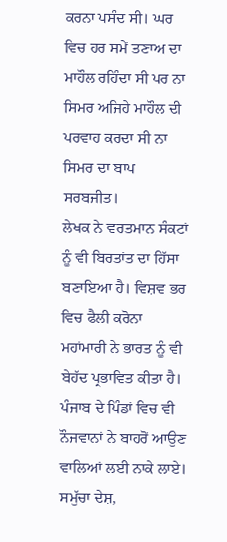ਕਰਨਾ ਪਸੰਦ ਸੀ। ਘਰ ਵਿਚ ਹਰ ਸਮੇਂ ਤਣਾਅ ਦਾ ਮਾਹੌਲ ਰਹਿੰਦਾ ਸੀ ਪਰ ਨਾ ਸਿਮਰ ਅਜਿਹੇ ਮਾਹੌਲ ਦੀ ਪਰਵਾਹ ਕਰਦਾ ਸੀ ਨਾ ਸਿਮਰ ਦਾ ਬਾਪ ਸਰਬਜੀਤ।
ਲੇਖਕ ਨੇ ਵਰਤਮਾਨ ਸੰਕਟਾਂ ਨੂੰ ਵੀ ਬਿਰਤਾਂਤ ਦਾ ਹਿੱਸਾ ਬਣਾਇਆ ਹੈ। ਵਿਸ਼ਵ ਭਰ ਵਿਚ ਫੈਲੀ ਕਰੋਨਾ ਮਹਾਂਮਾਰੀ ਨੇ ਭਾਰਤ ਨੂੰ ਵੀ ਬੇਹੱਦ ਪ੍ਰਭਾਵਿਤ ਕੀਤਾ ਹੈ। ਪੰਜਾਬ ਦੇ ਪਿੰਡਾਂ ਵਿਚ ਵੀ ਨੌਜਵਾਨਾਂ ਨੇ ਬਾਹਰੋਂ ਆਉਣ ਵਾਲਿਆਂ ਲਈ ਨਾਕੇ ਲਾਏ। ਸਮੁੱਚਾ ਦੇਸ਼,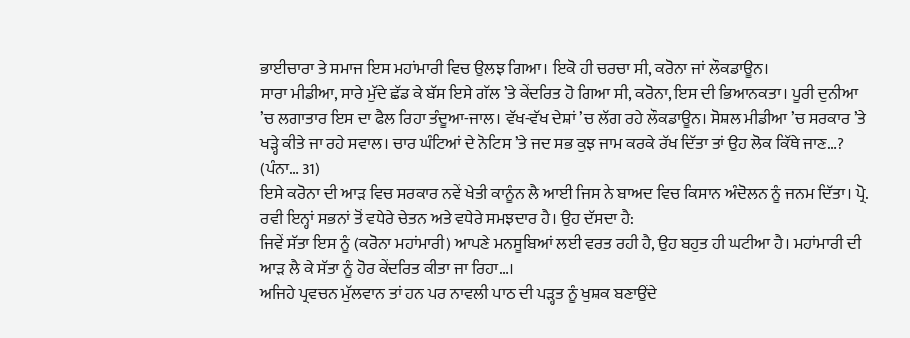ਭਾਈਚਾਰਾ ਤੇ ਸਮਾਜ ਇਸ ਮਹਾਂਮਾਰੀ ਵਿਚ ਉਲਝ ਗਿਆ। ਇਕੋ ਹੀ ਚਰਚਾ ਸੀ, ਕਰੋਨਾ ਜਾਂ ਲੌਕਡਾਊਨ।
ਸਾਰਾ ਮੀਡੀਆ, ਸਾਰੇ ਮੁੱਦੇ ਛੱਡ ਕੇ ਬੱਸ ਇਸੇ ਗੱਲ ’ਤੇ ਕੇਂਦਰਿਤ ਹੋ ਗਿਆ ਸੀ, ਕਰੋਨਾ, ਇਸ ਦੀ ਭਿਆਨਕਤਾ। ਪੂਰੀ ਦੁਨੀਆ ’ਚ ਲਗਾਤਾਰ ਇਸ ਦਾ ਫੈਲ ਰਿਹਾ ਤੰਦੂਆ-ਜਾਲ। ਵੱਖ-ਵੱਖ ਦੇਸ਼ਾਂ ’ਚ ਲੱਗ ਰਹੇ ਲੌਕਡਾਊਨ। ਸੋਸ਼ਲ ਮੀਡੀਆ ’ਚ ਸਰਕਾਰ ’ਤੇ ਖੜ੍ਹੇ ਕੀਤੇ ਜਾ ਰਹੇ ਸਵਾਲ। ਚਾਰ ਘੰਟਿਆਂ ਦੇ ਨੋਟਿਸ ’ਤੇ ਜਦ ਸਭ ਕੁਝ ਜਾਮ ਕਰਕੇ ਰੱਖ ਦਿੱਤਾ ਤਾਂ ਉਹ ਲੋਕ ਕਿੱਥੇ ਜਾਣ…? (ਪੰਨਾ… 31)
ਇਸੇ ਕਰੋਨਾ ਦੀ ਆੜ ਵਿਚ ਸਰਕਾਰ ਨਵੇਂ ਖੇਤੀ ਕਾਨੂੰਨ ਲੈ ਆਈ ਜਿਸ ਨੇ ਬਾਅਦ ਵਿਚ ਕਿਸਾਨ ਅੰਦੋਲਨ ਨੂੰ ਜਨਮ ਦਿੱਤਾ। ਪ੍ਰੋ. ਰਵੀ ਇਨ੍ਹਾਂ ਸਭਨਾਂ ਤੋਂ ਵਧੇਰੇ ਚੇਤਨ ਅਤੇ ਵਧੇਰੇ ਸਮਝਦਾਰ ਹੈ। ਉਹ ਦੱਸਦਾ ਹੈ:
ਜਿਵੇਂ ਸੱਤਾ ਇਸ ਨੂੰ (ਕਰੋਨਾ ਮਹਾਂਮਾਰੀ) ਆਪਣੇ ਮਨਸੂਬਿਆਂ ਲਈ ਵਰਤ ਰਹੀ ਹੈ, ਉਹ ਬਹੁਤ ਹੀ ਘਟੀਆ ਹੈ। ਮਹਾਂਮਾਰੀ ਦੀ ਆੜ ਲੈ ਕੇ ਸੱਤਾ ਨੂੰ ਹੋਰ ਕੇਂਦਰਿਤ ਕੀਤਾ ਜਾ ਰਿਹਾ…।
ਅਜਿਹੇ ਪ੍ਰਵਚਨ ਮੁੱਲਵਾਨ ਤਾਂ ਹਨ ਪਰ ਨਾਵਲੀ ਪਾਠ ਦੀ ਪੜ੍ਹਤ ਨੂੰ ਖੁਸ਼ਕ ਬਣਾਉਂਦੇ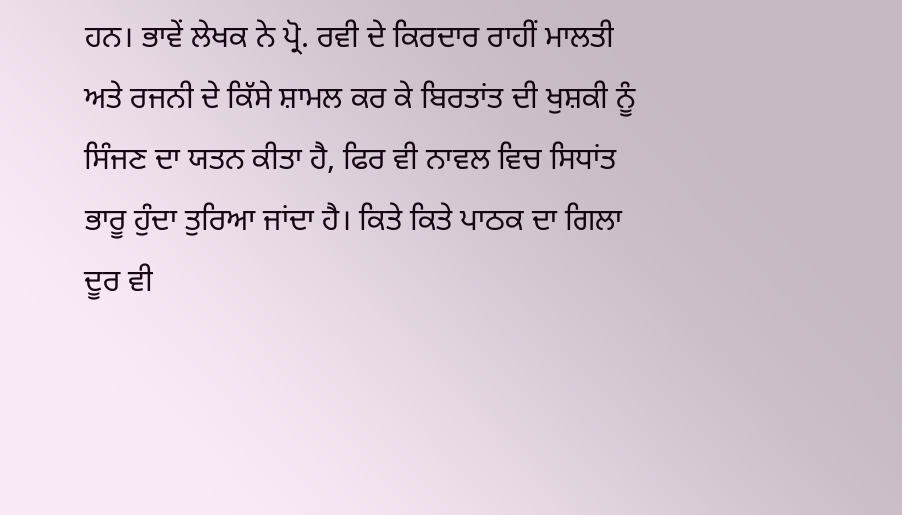ਹਨ। ਭਾਵੇਂ ਲੇਖਕ ਨੇ ਪ੍ਰੋ. ਰਵੀ ਦੇ ਕਿਰਦਾਰ ਰਾਹੀਂ ਮਾਲਤੀ ਅਤੇ ਰਜਨੀ ਦੇ ਕਿੱਸੇ ਸ਼ਾਮਲ ਕਰ ਕੇ ਬਿਰਤਾਂਤ ਦੀ ਖੁਸ਼ਕੀ ਨੂੰ ਸਿੰਜਣ ਦਾ ਯਤਨ ਕੀਤਾ ਹੈ, ਫਿਰ ਵੀ ਨਾਵਲ ਵਿਚ ਸਿਧਾਂਤ ਭਾਰੂ ਹੁੰਦਾ ਤੁਰਿਆ ਜਾਂਦਾ ਹੈ। ਕਿਤੇ ਕਿਤੇ ਪਾਠਕ ਦਾ ਗਿਲਾ ਦੂਰ ਵੀ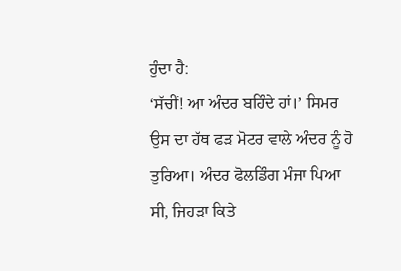ਹੁੰਦਾ ਹੈ:
‘ਸੱਚੀਂ! ਆ ਅੰਦਰ ਬਹਿੰਦੇ ਹਾਂ।’ ਸਿਮਰ ਉਸ ਦਾ ਹੱਥ ਫੜ ਮੋਟਰ ਵਾਲੇ ਅੰਦਰ ਨੂੰ ਹੋ ਤੁਰਿਆ। ਅੰਦਰ ਫੋਲਡਿੰਗ ਮੰਜਾ ਪਿਆ ਸੀ, ਜਿਹੜਾ ਕਿਤੇ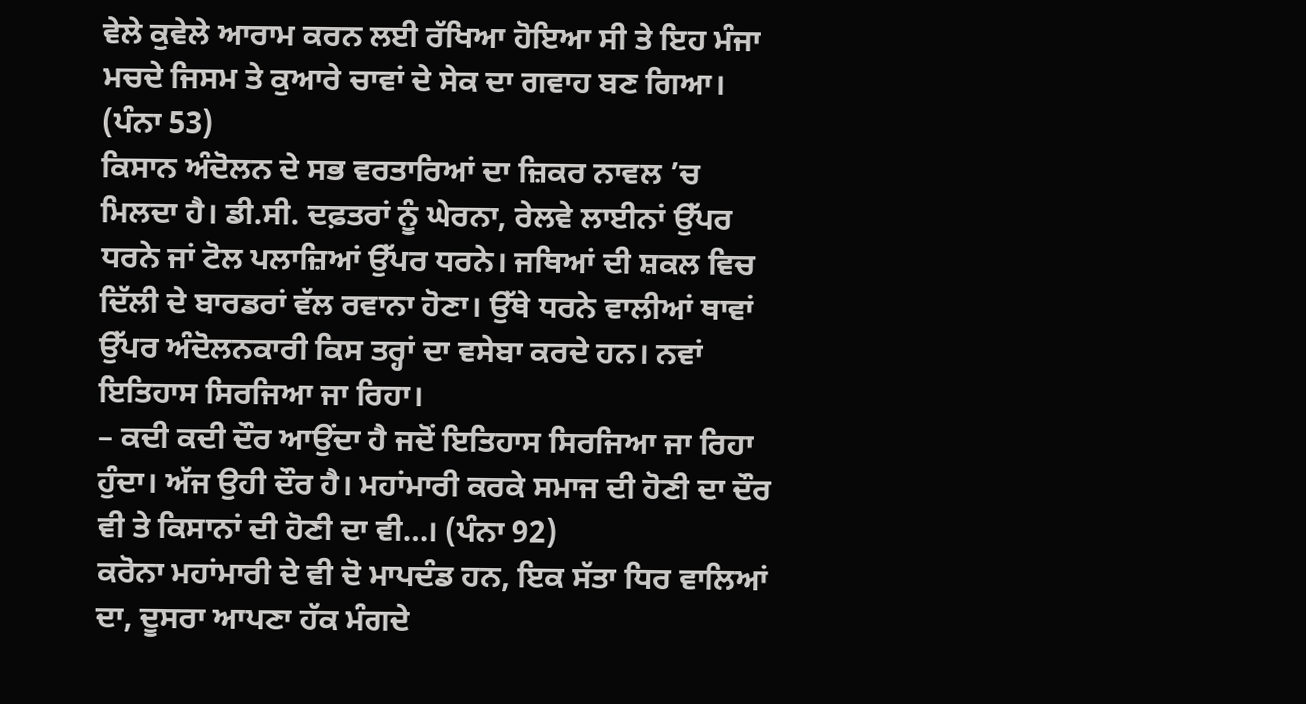ਵੇਲੇ ਕੁਵੇਲੇ ਆਰਾਮ ਕਰਨ ਲਈ ਰੱਖਿਆ ਹੋਇਆ ਸੀ ਤੇ ਇਹ ਮੰਜਾ ਮਚਦੇ ਜਿਸਮ ਤੇ ਕੁਆਰੇ ਚਾਵਾਂ ਦੇ ਸੇਕ ਦਾ ਗਵਾਹ ਬਣ ਗਿਆ। (ਪੰਨਾ 53)
ਕਿਸਾਨ ਅੰਦੋਲਨ ਦੇ ਸਭ ਵਰਤਾਰਿਆਂ ਦਾ ਜ਼ਿਕਰ ਨਾਵਲ ’ਚ ਮਿਲਦਾ ਹੈ। ਡੀ.ਸੀ. ਦਫ਼ਤਰਾਂ ਨੂੰ ਘੇਰਨਾ, ਰੇਲਵੇ ਲਾਈਨਾਂ ਉੱਪਰ ਧਰਨੇ ਜਾਂ ਟੋਲ ਪਲਾਜ਼ਿਆਂ ਉੱਪਰ ਧਰਨੇ। ਜਥਿਆਂ ਦੀ ਸ਼ਕਲ ਵਿਚ ਦਿੱਲੀ ਦੇ ਬਾਰਡਰਾਂ ਵੱਲ ਰਵਾਨਾ ਹੋਣਾ। ਉੱਥੇ ਧਰਨੇ ਵਾਲੀਆਂ ਥਾਵਾਂ ਉੱਪਰ ਅੰਦੋਲਨਕਾਰੀ ਕਿਸ ਤਰ੍ਹਾਂ ਦਾ ਵਸੇਬਾ ਕਰਦੇ ਹਨ। ਨਵਾਂ ਇਤਿਹਾਸ ਸਿਰਜਿਆ ਜਾ ਰਿਹਾ।
– ਕਦੀ ਕਦੀ ਦੌਰ ਆਉਂਦਾ ਹੈ ਜਦੋਂ ਇਤਿਹਾਸ ਸਿਰਜਿਆ ਜਾ ਰਿਹਾ ਹੁੰਦਾ। ਅੱਜ ਉਹੀ ਦੌਰ ਹੈ। ਮਹਾਂਮਾਰੀ ਕਰਕੇ ਸਮਾਜ ਦੀ ਹੋਣੀ ਦਾ ਦੌਰ ਵੀ ਤੇ ਕਿਸਾਨਾਂ ਦੀ ਹੋਣੀ ਦਾ ਵੀ…। (ਪੰਨਾ 92)
ਕਰੋਨਾ ਮਹਾਂਮਾਰੀ ਦੇ ਵੀ ਦੋ ਮਾਪਦੰਡ ਹਨ, ਇਕ ਸੱਤਾ ਧਿਰ ਵਾਲਿਆਂ ਦਾ, ਦੂਸਰਾ ਆਪਣਾ ਹੱਕ ਮੰਗਦੇ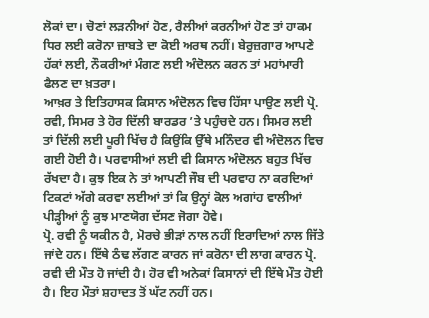ਲੋਕਾਂ ਦਾ। ਚੋਣਾਂ ਲੜਨੀਆਂ ਹੋਣ, ਰੈਲੀਆਂ ਕਰਨੀਆਂ ਹੋਣ ਤਾਂ ਹਾਕਮ ਧਿਰ ਲਈ ਕਰੋਨਾ ਜ਼ਾਬਤੇ ਦਾ ਕੋਈ ਅਰਥ ਨਹੀਂ। ਬੇਰੁਜ਼ਗਾਰ ਆਪਣੇ ਹੱਕਾਂ ਲਈ, ਨੌਕਰੀਆਂ ਮੰਗਣ ਲਈ ਅੰਦੋਲਨ ਕਰਨ ਤਾਂ ਮਹਾਂਮਾਰੀ ਫੈਲਣ ਦਾ ਖ਼ਤਰਾ।
ਆਖ਼ਰ ਤੇ ਇਤਿਹਾਸਕ ਕਿਸਾਨ ਅੰਦੋਲਨ ਵਿਚ ਹਿੱਸਾ ਪਾਉਣ ਲਈ ਪ੍ਰੋ. ਰਵੀ, ਸਿਮਰ ਤੇ ਹੋਰ ਦਿੱਲੀ ਬਾਰਡਰ ’ਤੇ ਪਹੁੰਚਦੇ ਹਨ। ਸਿਮਰ ਲਈ ਤਾਂ ਦਿੱਲੀ ਲਈ ਪੂਰੀ ਖਿੱਚ ਹੈ ਕਿਉਂਕਿ ਉੱਥੇ ਮਨਿੰਦਰ ਵੀ ਅੰਦੋਲਨ ਵਿਚ ਗਈ ਹੋਈ ਹੈ। ਪਰਵਾਸੀਆਂ ਲਈ ਵੀ ਕਿਸਾਨ ਅੰਦੋਲਨ ਬਹੁਤ ਖਿੱਚ ਰੱਖਦਾ ਹੈ। ਕੁਝ ਇਕ ਨੇ ਤਾਂ ਆਪਣੀ ਜੌਬ ਦੀ ਪਰਵਾਹ ਨਾ ਕਰਦਿਆਂ ਟਿਕਟਾਂ ਅੱਗੇ ਕਰਵਾ ਲਈਆਂ ਤਾਂ ਕਿ ਉਨ੍ਹਾਂ ਕੋਲ ਅਗਾਂਹ ਵਾਲੀਆਂ ਪੀੜ੍ਹੀਆਂ ਨੂੰ ਕੁਝ ਮਾਣਯੋਗ ਦੱਸਣ ਜੋਗਾ ਹੋਵੇ।
ਪ੍ਰੋ. ਰਵੀ ਨੂੰ ਯਕੀਨ ਹੈ, ਮੋਰਚੇ ਭੀੜਾਂ ਨਾਲ ਨਹੀਂ ਇਰਾਦਿਆਂ ਨਾਲ ਜਿੱਤੇ ਜਾਂਦੇ ਹਨ। ਇੱਥੇ ਠੰਢ ਲੱਗਣ ਕਾਰਨ ਜਾਂ ਕਰੋਨਾ ਦੀ ਲਾਗ ਕਾਰਨ ਪ੍ਰੋ. ਰਵੀ ਦੀ ਮੌਤ ਹੋ ਜਾਂਦੀ ਹੈ। ਹੋਰ ਵੀ ਅਨੇਕਾਂ ਕਿਸਾਨਾਂ ਦੀ ਇੱਥੇ ਮੌਤ ਹੋਈ ਹੈ। ਇਹ ਮੌਤਾਂ ਸ਼ਹਾਦਤ ਤੋਂ ਘੱਟ ਨਹੀਂ ਹਨ।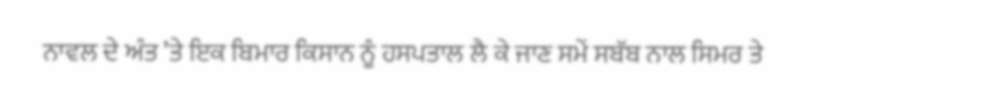ਨਾਵਲ ਦੇ ਅੰਤ ’ਤੇ ਇਕ ਬਿਮਾਰ ਕਿਸਾਨ ਨੂੰ ਹਸਪਤਾਲ ਲੈ ਕੇ ਜਾਣ ਸਮੇਂ ਸਬੱਬ ਨਾਲ ਸਿਮਰ ਤੇ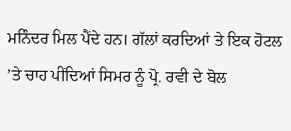ਮਨਿੰਦਰ ਮਿਲ ਪੈਂਦੇ ਹਨ। ਗੱਲਾਂ ਕਰਦਿਆਂ ਤੇ ਇਕ ਹੋਟਲ ’ਤੇ ਚਾਹ ਪੀਂਦਿਆਂ ਸਿਮਰ ਨੂੰ ਪ੍ਰੋ. ਰਵੀ ਦੇ ਬੋਲ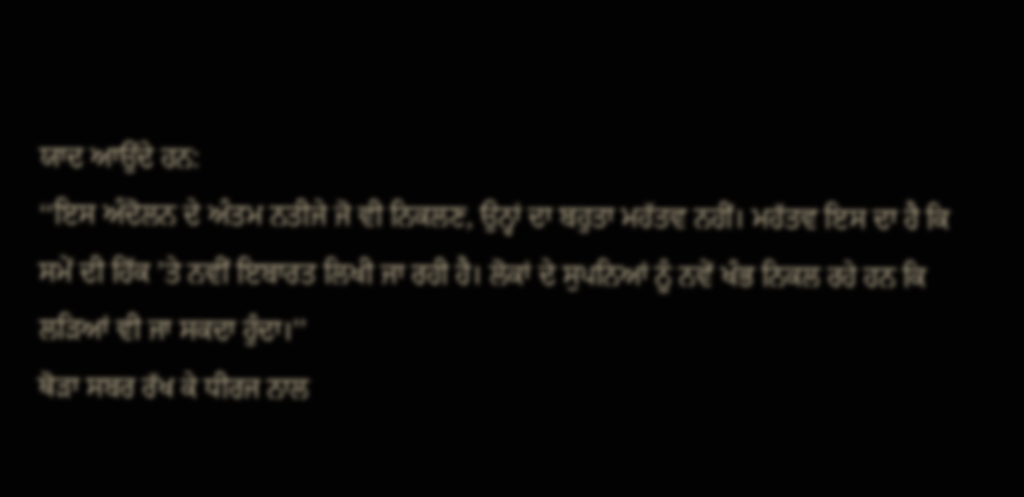ਯਾਦ ਆਉਂਦੇ ਹਨ:
‘‘ਇਸ ਅੰਦੋਲਨ ਦੇ ਅੰਤਮ ਨਤੀਜੇ ਜੋ ਵੀ ਨਿਕਲਣ, ਉਨ੍ਹਾਂ ਦਾ ਬਹੁਤਾ ਮਹੱਤਵ ਨਹੀਂ। ਮਹੱਤਵ ਇਸ ਦਾ ਹੈ ਕਿ ਸਮੇਂ ਦੀ ਹਿੱਕ ’ਤੇ ਨਵੀਂ ਇਬਾਰਤ ਲਿਖੀ ਜਾ ਰਹੀ ਹੈ। ਲੋਕਾਂ ਦੇ ਸੁਪਨਿਆਂ ਨੂੰ ਨਵੇਂ ਖੰਭ ਨਿਕਲ ਰਹੇ ਹਨ ਕਿ ਲੜਿਆਂ ਵੀ ਜਾ ਸਕਦਾ ਹੁੰਦਾ।’’
ਥੋੜਾ ਸਬਰ ਰੱਖ ਕੇ ਧੀਰਜ ਨਾਲ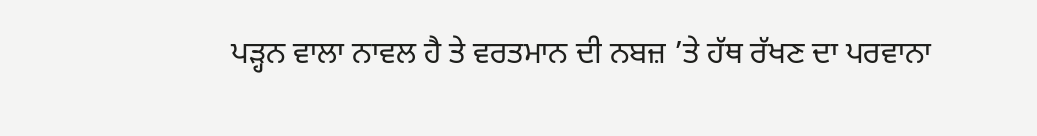ਪੜ੍ਹਨ ਵਾਲਾ ਨਾਵਲ ਹੈ ਤੇ ਵਰਤਮਾਨ ਦੀ ਨਬਜ਼ ’ਤੇ ਹੱਥ ਰੱਖਣ ਦਾ ਪਰਵਾਨਾ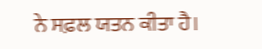ਨੇ ਸਫ਼ਲ ਯਤਨ ਕੀਤਾ ਹੈ।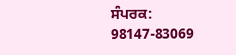ਸੰਪਰਕ: 98147-83069